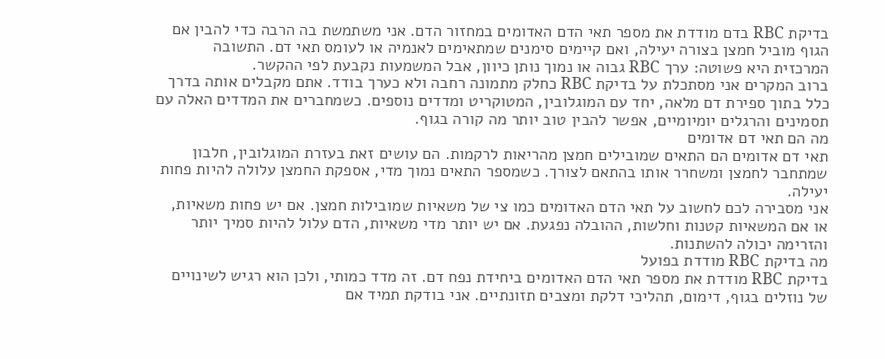בדיקת RBC בדם מודדת את מספר תאי הדם האדומים במחזור הדם. אני משתמשת בה הרבה כדי להבין אם הגוף מוביל חמצן בצורה יעילה, ואם קיימים סימנים שמתאימים לאנמיה או לעומס תאי דם. התשובה המרכזית היא פשוטה: ערך RBC גבוה או נמוך נותן כיוון, אבל המשמעות נקבעת לפי ההקשר.
ברוב המקרים אני מסתכלת על בדיקת RBC כחלק מתמונה רחבה ולא כערך בודד. אתם מקבלים אותה בדרך כלל בתוך ספירת דם מלאה, יחד עם המוגלובין, המטוקריט ומדדים נוספים. כשמחברים את המדדים האלה עם תסמינים והרגלים יומיומיים, אפשר להבין טוב יותר מה קורה בגוף.
מה הם תאי דם אדומים
תאי דם אדומים הם התאים שמובילים חמצן מהריאות לרקמות. הם עושים זאת בעזרת המוגלובין, חלבון שמתחבר לחמצן ומשחרר אותו בהתאם לצורך. כשמספר התאים נמוך מדי, אספקת החמצן עלולה להיות פחות יעילה.
אני מסבירה לכם לחשוב על תאי הדם האדומים כמו צי של משאיות שמובילות חמצן. אם יש פחות משאיות, או אם המשאיות קטנות וחלשות, ההובלה נפגעת. אם יש יותר מדי משאיות, הדם עלול להיות סמיך יותר והזרימה יכולה להשתנות.
מה בדיקת RBC מודדת בפועל
בדיקת RBC מודדת את מספר תאי הדם האדומים ביחידת נפח דם. זה מדד כמותי, ולכן הוא רגיש לשינויים של נוזלים בגוף, דימום, תהליכי דלקת ומצבים תזונתיים. אני בודקת תמיד אם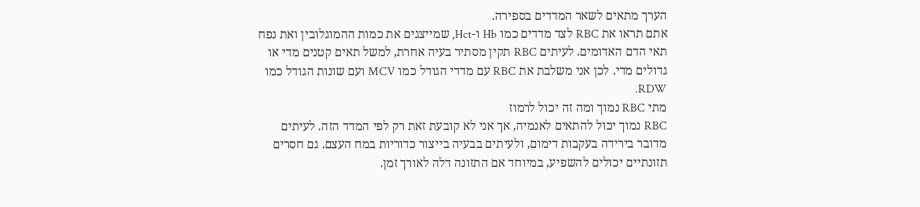הערך מתאים לשאר המדדים בספירה.
אתם תראו את RBC לצד מדדים כמו Hb ו-Hct, שמייצגים את כמות ההמוגלובין ואת נפח תאי הדם האדומים. לעיתים RBC תקין מסתיר בעיה אחרת, למשל תאים קטנים מדי או גדולים מדי. לכן אני משלבת את RBC עם מדדי הגודל כמו MCV ועם שונות הגודל כמו RDW.
מתי RBC נמוך ומה זה יכול לרמוז
RBC נמוך יכול להתאים לאנמיה, אך אני לא קובעת זאת רק לפי המדד הזה. לעיתים מדובר בירידה בעקבות דימום, ולעיתים בבעיה בייצור כדוריות במח העצם. גם חסרים תזונתיים יכולים להשפיע, במיוחד אם התזונה דלה לאורך זמן.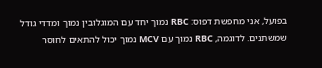בפועל, אני מחפשת דפוס: RBC נמוך יחד עם המוגלובין נמוך ומדדי גודל שמשתנים. לדוגמה, RBC נמוך עם MCV נמוך יכול להתאים לחוסר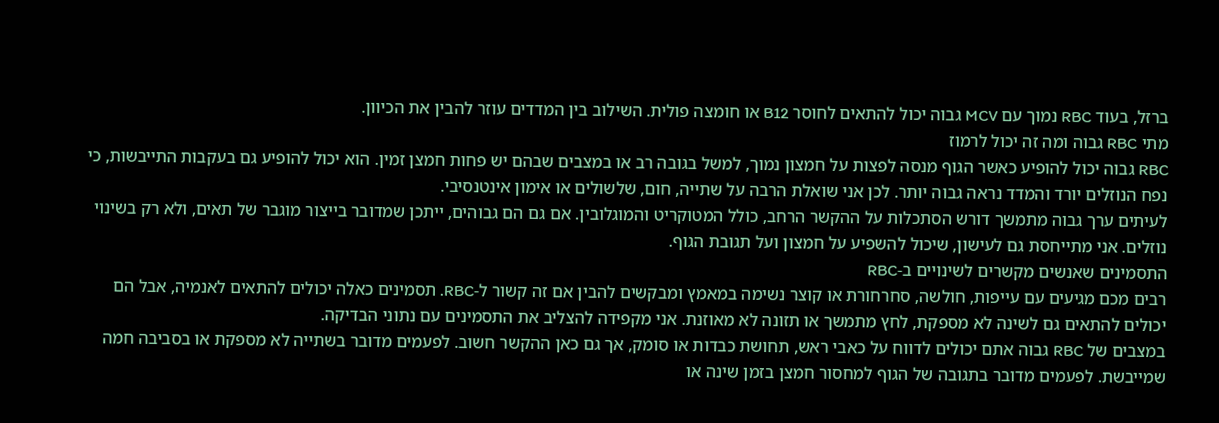ברזל, בעוד RBC נמוך עם MCV גבוה יכול להתאים לחוסר B12 או חומצה פולית. השילוב בין המדדים עוזר להבין את הכיוון.
מתי RBC גבוה ומה זה יכול לרמוז
RBC גבוה יכול להופיע כאשר הגוף מנסה לפצות על חמצון נמוך, למשל בגובה רב או במצבים שבהם יש פחות חמצן זמין. הוא יכול להופיע גם בעקבות התייבשות, כי נפח הנוזלים יורד והמדד נראה גבוה יותר. לכן אני שואלת הרבה על שתייה, חום, שלשולים או אימון אינטנסיבי.
לעיתים ערך גבוה מתמשך דורש הסתכלות על ההקשר הרחב, כולל המטוקריט והמוגלובין. אם גם הם גבוהים, ייתכן שמדובר בייצור מוגבר של תאים, ולא רק בשינוי נוזלים. אני מתייחסת גם לעישון, שיכול להשפיע על חמצון ועל תגובת הגוף.
התסמינים שאנשים מקשרים לשינויים ב-RBC
רבים מכם מגיעים עם עייפות, חולשה, סחרחורת או קוצר נשימה במאמץ ומבקשים להבין אם זה קשור ל-RBC. תסמינים כאלה יכולים להתאים לאנמיה, אבל הם יכולים להתאים גם לשינה לא מספקת, לחץ מתמשך או תזונה לא מאוזנת. אני מקפידה להצליב את התסמינים עם נתוני הבדיקה.
במצבים של RBC גבוה אתם יכולים לדווח על כאבי ראש, תחושת כבדות או סומק, אך גם כאן ההקשר חשוב. לפעמים מדובר בשתייה לא מספקת או בסביבה חמה שמייבשת. לפעמים מדובר בתגובה של הגוף למחסור חמצן בזמן שינה או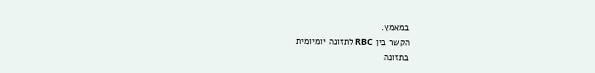במאמץ.
הקשר בין RBC לתזונה יומיומית
בתזונה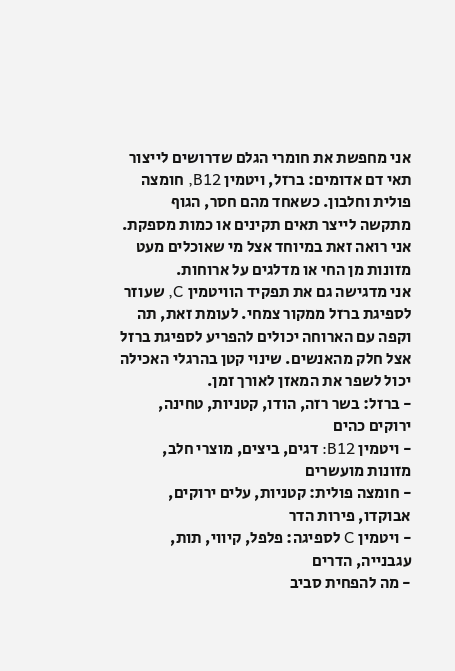אני מחפשת את חומרי הגלם שדרושים לייצור תאי דם אדומים: ברזל, ויטמין B12, חומצה פולית וחלבון. כשאחד מהם חסר, הגוף מתקשה לייצר תאים תקינים או כמות מספקת. אני רואה זאת במיוחד אצל מי שאוכלים מעט מזונות מן החי או מדלגים על ארוחות.
אני מדגישה גם את תפקיד הוויטמין C, שעוזר לספיגת ברזל ממקור צמחי. לעומת זאת, תה וקפה עם הארוחה יכולים להפריע לספיגת ברזל אצל חלק מהאנשים. שינוי קטן בהרגלי האכילה יכול לשפר את המאזן לאורך זמן.
- ברזל: בשר רזה, הודו, קטניות, טחינה, ירוקים כהים
- ויטמין B12: דגים, ביצים, מוצרי חלב, מזונות מועשרים
- חומצה פולית: קטניות, עלים ירוקים, אבוקדו, פירות הדר
- ויטמין C לספיגה: פלפל, קיווי, תות, עגבנייה, הדרים
- מה להפחית סביב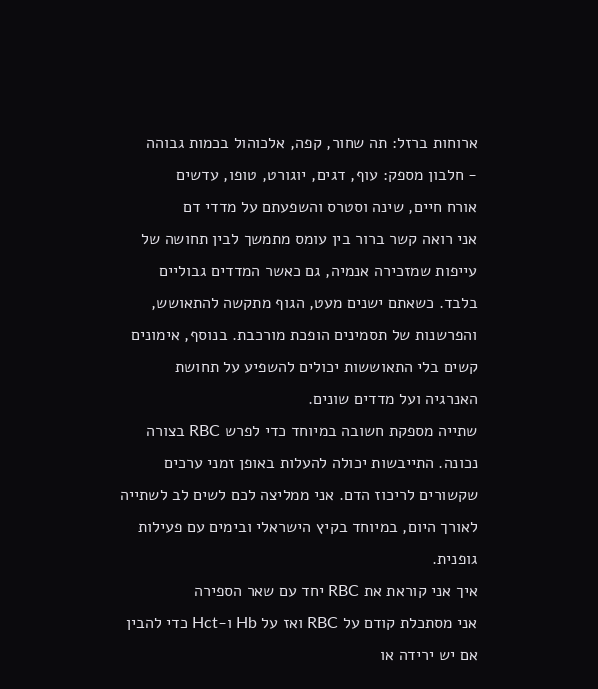ארוחות ברזל: תה שחור, קפה, אלכוהול בכמות גבוהה
- חלבון מספק: עוף, דגים, יוגורט, טופו, עדשים
אורח חיים, שינה וסטרס והשפעתם על מדדי דם
אני רואה קשר ברור בין עומס מתמשך לבין תחושה של עייפות שמזכירה אנמיה, גם כאשר המדדים גבוליים בלבד. כשאתם ישנים מעט, הגוף מתקשה להתאושש, והפרשנות של תסמינים הופכת מורכבת. בנוסף, אימונים קשים בלי התאוששות יכולים להשפיע על תחושת האנרגיה ועל מדדים שונים.
שתייה מספקת חשובה במיוחד כדי לפרש RBC בצורה נכונה. התייבשות יכולה להעלות באופן זמני ערכים שקשורים לריכוז הדם. אני ממליצה לכם לשים לב לשתייה לאורך היום, במיוחד בקיץ הישראלי ובימים עם פעילות גופנית.
איך אני קוראת את RBC יחד עם שאר הספירה
אני מסתכלת קודם על RBC ואז על Hb ו-Hct כדי להבין אם יש ירידה או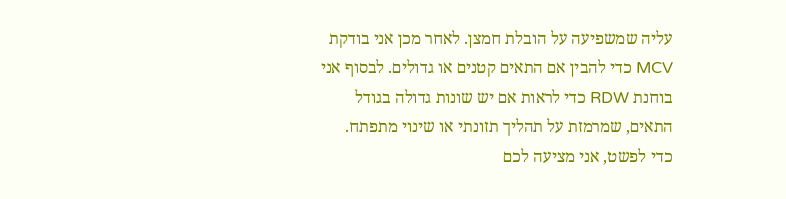עליה שמשפיעה על הובלת חמצן. לאחר מכן אני בודקת MCV כדי להבין אם התאים קטנים או גדולים. לבסוף אני בוחנת RDW כדי לראות אם יש שונות גדולה בגודל התאים, שמרמזת על תהליך תזונתי או שינוי מתפתח.
כדי לפשט, אני מציעה לכם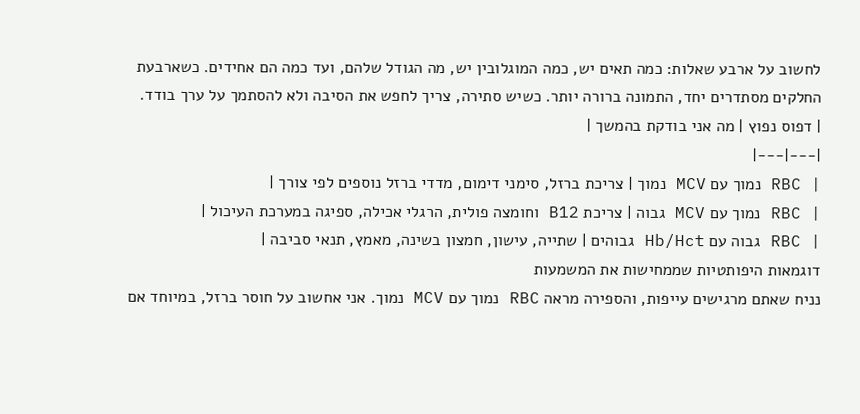לחשוב על ארבע שאלות: כמה תאים יש, כמה המוגלובין יש, מה הגודל שלהם, ועד כמה הם אחידים. כשארבעת החלקים מסתדרים יחד, התמונה ברורה יותר. כשיש סתירה, צריך לחפש את הסיבה ולא להסתמך על ערך בודד.
| דפוס נפוץ | מה אני בודקת בהמשך |
|---|---|
| RBC נמוך עם MCV נמוך | צריכת ברזל, סימני דימום, מדדי ברזל נוספים לפי צורך |
| RBC נמוך עם MCV גבוה | צריכת B12 וחומצה פולית, הרגלי אכילה, ספיגה במערכת העיכול |
| RBC גבוה עם Hb/Hct גבוהים | שתייה, עישון, חמצון בשינה, מאמץ, תנאי סביבה |
דוגמאות היפותטיות שממחישות את המשמעות
נניח שאתם מרגישים עייפות, והספירה מראה RBC נמוך עם MCV נמוך. אני אחשוב על חוסר ברזל, במיוחד אם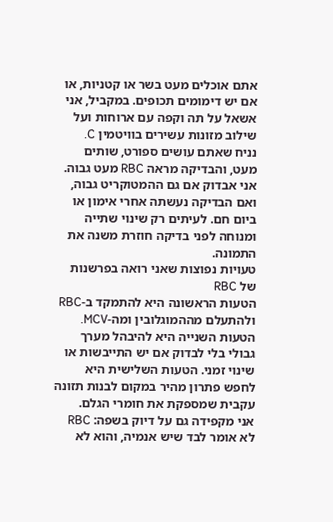אתם אוכלים מעט בשר או קטניות, או אם יש דימומים תכופים. במקביל, אני אשאל על תה וקפה עם ארוחות ועל שילוב מזונות עשירים בוויטמין C.
נניח שאתם עושים ספורט, שותים מעט, והבדיקה מראה RBC מעט גבוה. אני אבדוק אם גם ההמטוקריט גבוה, ואם הבדיקה נעשתה אחרי אימון או ביום חם. לעיתים רק שינוי שתייה ומנוחה לפני בדיקה חוזרת משנה את התמונה.
טעויות נפוצות שאני רואה בפרשנות של RBC
הטעות הראשונה היא להתמקד ב-RBC ולהתעלם מההמוגלובין ומה-MCV. הטעות השנייה היא להיבהל מערך גבולי בלי לבדוק אם יש התייבשות או שינוי זמני. הטעות השלישית היא לחפש פתרון מהיר במקום לבנות תזונה עקבית שמספקת את חומרי הגלם.
אני מקפידה גם על דיוק בשפה: RBC לא אומר לבד שיש אנמיה, והוא לא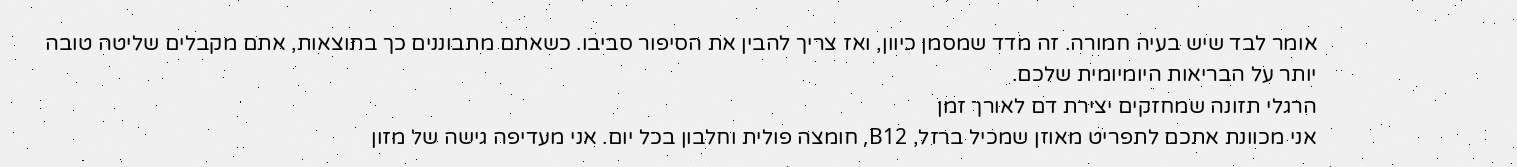אומר לבד שיש בעיה חמורה. זה מדד שמסמן כיוון, ואז צריך להבין את הסיפור סביבו. כשאתם מתבוננים כך בתוצאות, אתם מקבלים שליטה טובה יותר על הבריאות היומיומית שלכם.
הרגלי תזונה שמחזקים יצירת דם לאורך זמן
אני מכוונת אתכם לתפריט מאוזן שמכיל ברזל, B12, חומצה פולית וחלבון בכל יום. אני מעדיפה גישה של מזון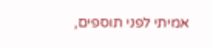אמיתי לפני תוספים,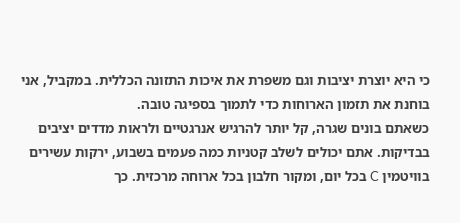כי היא יוצרת יציבות וגם משפרת את איכות התזונה הכללית. במקביל, אני בוחנת את תזמון הארוחות כדי לתמוך בספיגה טובה.
כשאתם בונים שגרה, קל יותר להרגיש אנרגטיים ולראות מדדים יציבים בבדיקות. אתם יכולים לשלב קטניות כמה פעמים בשבוע, ירקות עשירים בוויטמין C בכל יום, ומקור חלבון בכל ארוחה מרכזית. כך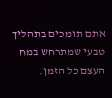אתם תומכים בתהליך טבעי שמתרחש במח העצם כל הזמן.